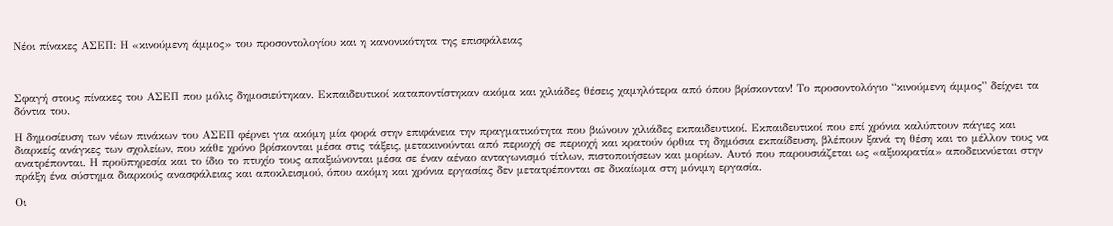Νέοι πίνακες ΑΣΕΠ: Η «κινούμενη άμμος» του προσοντολογίου και η κανονικότητα της επισφάλειας



Σφαγή στους πίνακες του ΑΣΕΠ που μόλις δημοσιεύτηκαν. Εκπαιδευτικοί καταποντίστηκαν ακόμα και χιλιάδες θέσεις χαμηλότερα από όπου βρίσκονταν! Το προσοντολόγιο “κινούμενη άμμος” δείχνει τα δόντια του.

Η δημοσίευση των νέων πινάκων του ΑΣΕΠ φέρνει για ακόμη μία φορά στην επιφάνεια την πραγματικότητα που βιώνουν χιλιάδες εκπαιδευτικοί. Εκπαιδευτικοί που επί χρόνια καλύπτουν πάγιες και διαρκείς ανάγκες των σχολείων, που κάθε χρόνο βρίσκονται μέσα στις τάξεις, μετακινούνται από περιοχή σε περιοχή και κρατούν όρθια τη δημόσια εκπαίδευση, βλέπουν ξανά τη θέση και το μέλλον τους να ανατρέπονται. Η προϋπηρεσία και το ίδιο το πτυχίο τους απαξιώνονται μέσα σε έναν αέναο ανταγωνισμό τίτλων, πιστοποιήσεων και μορίων. Αυτό που παρουσιάζεται ως «αξιοκρατία» αποδεικνύεται στην πράξη ένα σύστημα διαρκούς ανασφάλειας και αποκλεισμού, όπου ακόμη και χρόνια εργασίας δεν μετατρέπονται σε δικαίωμα στη μόνιμη εργασία.

Οι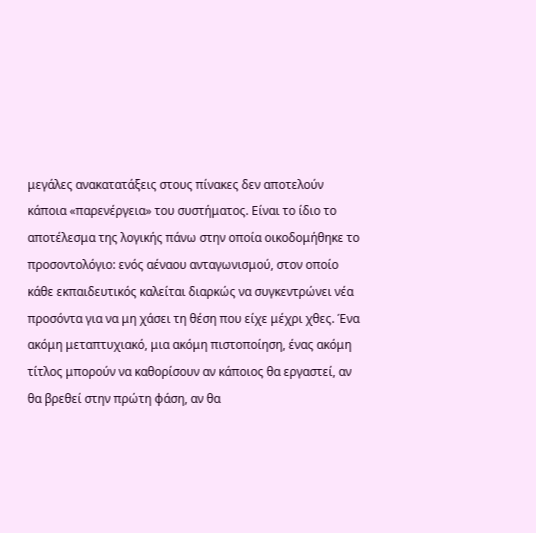μεγάλες ανακατατάξεις στους πίνακες δεν αποτελούν κάποια «παρενέργεια» του συστήματος. Είναι το ίδιο το αποτέλεσμα της λογικής πάνω στην οποία οικοδομήθηκε το προσοντολόγιο: ενός αέναου ανταγωνισμού, στον οποίο κάθε εκπαιδευτικός καλείται διαρκώς να συγκεντρώνει νέα προσόντα για να μη χάσει τη θέση που είχε μέχρι χθες. Ένα ακόμη μεταπτυχιακό, μια ακόμη πιστοποίηση, ένας ακόμη τίτλος μπορούν να καθορίσουν αν κάποιος θα εργαστεί, αν θα βρεθεί στην πρώτη φάση, αν θα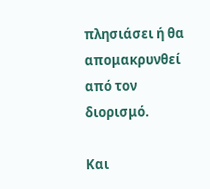πλησιάσει ή θα απομακρυνθεί από τον διορισμό.

Και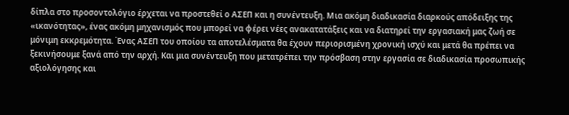δίπλα στο προσοντολόγιο έρχεται να προστεθεί ο ΑΣΕΠ και η συνέντευξη. Μια ακόμη διαδικασία διαρκούς απόδειξης της «ικανότητας», ένας ακόμη μηχανισμός που μπορεί να φέρει νέες ανακατατάξεις και να διατηρεί την εργασιακή μας ζωή σε μόνιμη εκκρεμότητα. Ένας ΑΣΕΠ του οποίου τα αποτελέσματα θα έχουν περιορισμένη χρονική ισχύ και μετά θα πρέπει να ξεκινήσουμε ξανά από την αρχή. Και μια συνέντευξη που μετατρέπει την πρόσβαση στην εργασία σε διαδικασία προσωπικής αξιολόγησης και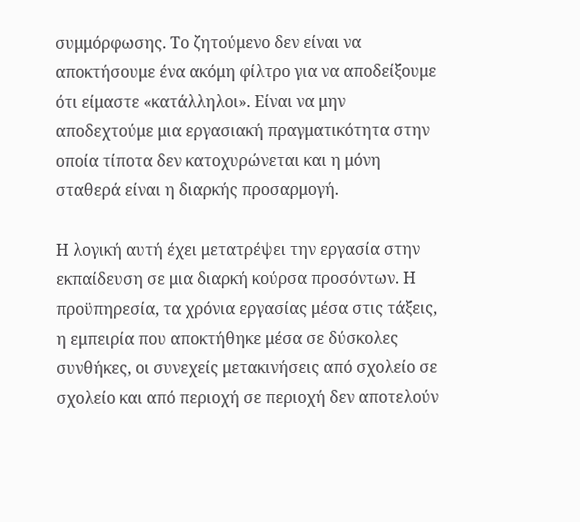συμμόρφωσης. Το ζητούμενο δεν είναι να αποκτήσουμε ένα ακόμη φίλτρο για να αποδείξουμε ότι είμαστε «κατάλληλοι». Είναι να μην αποδεχτούμε μια εργασιακή πραγματικότητα στην οποία τίποτα δεν κατοχυρώνεται και η μόνη σταθερά είναι η διαρκής προσαρμογή.

Η λογική αυτή έχει μετατρέψει την εργασία στην εκπαίδευση σε μια διαρκή κούρσα προσόντων. Η προϋπηρεσία, τα χρόνια εργασίας μέσα στις τάξεις, η εμπειρία που αποκτήθηκε μέσα σε δύσκολες συνθήκες, οι συνεχείς μετακινήσεις από σχολείο σε σχολείο και από περιοχή σε περιοχή δεν αποτελούν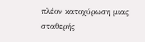πλέον κατοχύρωση μιας σταθερής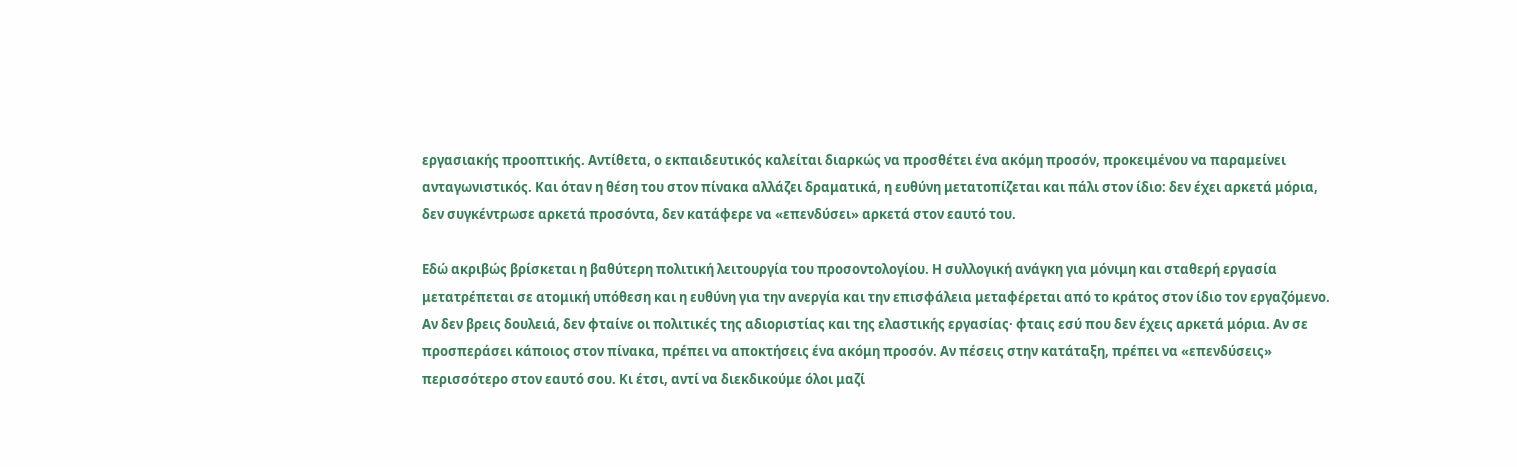εργασιακής προοπτικής. Αντίθετα, ο εκπαιδευτικός καλείται διαρκώς να προσθέτει ένα ακόμη προσόν, προκειμένου να παραμείνει ανταγωνιστικός. Και όταν η θέση του στον πίνακα αλλάζει δραματικά, η ευθύνη μετατοπίζεται και πάλι στον ίδιο: δεν έχει αρκετά μόρια, δεν συγκέντρωσε αρκετά προσόντα, δεν κατάφερε να «επενδύσει» αρκετά στον εαυτό του.

Εδώ ακριβώς βρίσκεται η βαθύτερη πολιτική λειτουργία του προσοντολογίου. Η συλλογική ανάγκη για μόνιμη και σταθερή εργασία μετατρέπεται σε ατομική υπόθεση και η ευθύνη για την ανεργία και την επισφάλεια μεταφέρεται από το κράτος στον ίδιο τον εργαζόμενο. Αν δεν βρεις δουλειά, δεν φταίνε οι πολιτικές της αδιοριστίας και της ελαστικής εργασίας· φταις εσύ που δεν έχεις αρκετά μόρια. Αν σε προσπεράσει κάποιος στον πίνακα, πρέπει να αποκτήσεις ένα ακόμη προσόν. Αν πέσεις στην κατάταξη, πρέπει να «επενδύσεις» περισσότερο στον εαυτό σου. Κι έτσι, αντί να διεκδικούμε όλοι μαζί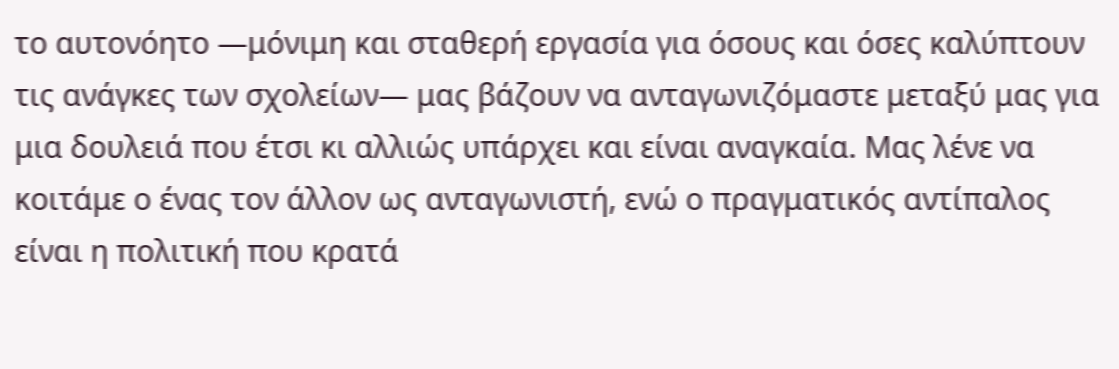το αυτονόητο —μόνιμη και σταθερή εργασία για όσους και όσες καλύπτουν τις ανάγκες των σχολείων— μας βάζουν να ανταγωνιζόμαστε μεταξύ μας για μια δουλειά που έτσι κι αλλιώς υπάρχει και είναι αναγκαία. Μας λένε να κοιτάμε ο ένας τον άλλον ως ανταγωνιστή, ενώ ο πραγματικός αντίπαλος είναι η πολιτική που κρατά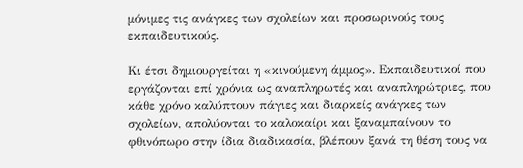μόνιμες τις ανάγκες των σχολείων και προσωρινούς τους εκπαιδευτικούς.

Κι έτσι δημιουργείται η «κινούμενη άμμος». Εκπαιδευτικοί που εργάζονται επί χρόνια ως αναπληρωτές και αναπληρώτριες, που κάθε χρόνο καλύπτουν πάγιες και διαρκείς ανάγκες των σχολείων, απολύονται το καλοκαίρι και ξαναμπαίνουν το φθινόπωρο στην ίδια διαδικασία, βλέπουν ξανά τη θέση τους να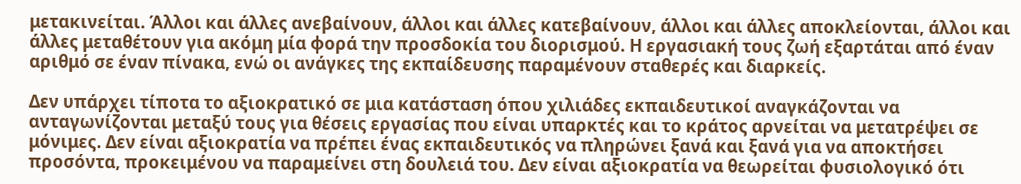μετακινείται. Άλλοι και άλλες ανεβαίνουν, άλλοι και άλλες κατεβαίνουν, άλλοι και άλλες αποκλείονται, άλλοι και άλλες μεταθέτουν για ακόμη μία φορά την προσδοκία του διορισμού. Η εργασιακή τους ζωή εξαρτάται από έναν αριθμό σε έναν πίνακα, ενώ οι ανάγκες της εκπαίδευσης παραμένουν σταθερές και διαρκείς.

Δεν υπάρχει τίποτα το αξιοκρατικό σε μια κατάσταση όπου χιλιάδες εκπαιδευτικοί αναγκάζονται να ανταγωνίζονται μεταξύ τους για θέσεις εργασίας που είναι υπαρκτές και το κράτος αρνείται να μετατρέψει σε μόνιμες. Δεν είναι αξιοκρατία να πρέπει ένας εκπαιδευτικός να πληρώνει ξανά και ξανά για να αποκτήσει προσόντα, προκειμένου να παραμείνει στη δουλειά του. Δεν είναι αξιοκρατία να θεωρείται φυσιολογικό ότι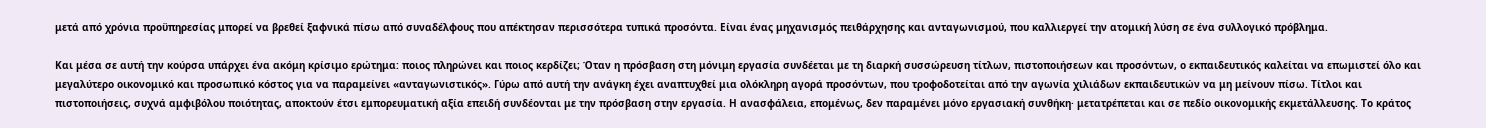μετά από χρόνια προϋπηρεσίας μπορεί να βρεθεί ξαφνικά πίσω από συναδέλφους που απέκτησαν περισσότερα τυπικά προσόντα. Είναι ένας μηχανισμός πειθάρχησης και ανταγωνισμού, που καλλιεργεί την ατομική λύση σε ένα συλλογικό πρόβλημα.

Και μέσα σε αυτή την κούρσα υπάρχει ένα ακόμη κρίσιμο ερώτημα: ποιος πληρώνει και ποιος κερδίζει; Όταν η πρόσβαση στη μόνιμη εργασία συνδέεται με τη διαρκή συσσώρευση τίτλων, πιστοποιήσεων και προσόντων, ο εκπαιδευτικός καλείται να επωμιστεί όλο και μεγαλύτερο οικονομικό και προσωπικό κόστος για να παραμείνει «ανταγωνιστικός». Γύρω από αυτή την ανάγκη έχει αναπτυχθεί μια ολόκληρη αγορά προσόντων, που τροφοδοτείται από την αγωνία χιλιάδων εκπαιδευτικών να μη μείνουν πίσω. Τίτλοι και πιστοποιήσεις, συχνά αμφιβόλου ποιότητας, αποκτούν έτσι εμπορευματική αξία επειδή συνδέονται με την πρόσβαση στην εργασία. Η ανασφάλεια, επομένως, δεν παραμένει μόνο εργασιακή συνθήκη· μετατρέπεται και σε πεδίο οικονομικής εκμετάλλευσης. Το κράτος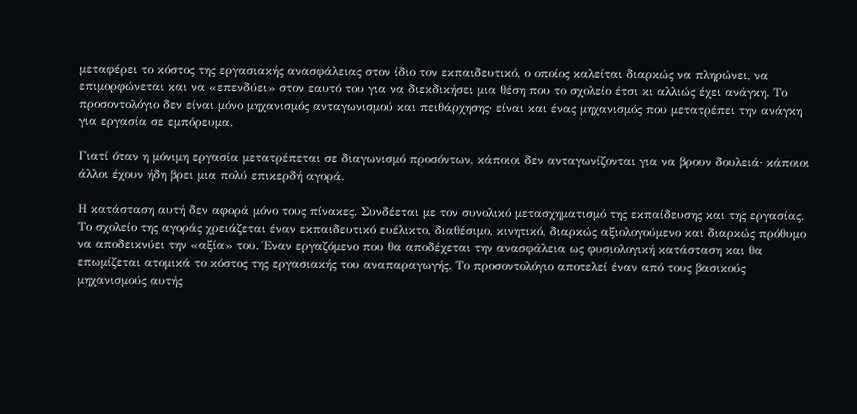μεταφέρει το κόστος της εργασιακής ανασφάλειας στον ίδιο τον εκπαιδευτικό, ο οποίος καλείται διαρκώς να πληρώνει, να επιμορφώνεται και να «επενδύει» στον εαυτό του για να διεκδικήσει μια θέση που το σχολείο έτσι κι αλλιώς έχει ανάγκη. Το προσοντολόγιο δεν είναι μόνο μηχανισμός ανταγωνισμού και πειθάρχησης· είναι και ένας μηχανισμός που μετατρέπει την ανάγκη για εργασία σε εμπόρευμα.

Γιατί όταν η μόνιμη εργασία μετατρέπεται σε διαγωνισμό προσόντων, κάποιοι δεν ανταγωνίζονται για να βρουν δουλειά· κάποιοι άλλοι έχουν ήδη βρει μια πολύ επικερδή αγορά.

Η κατάσταση αυτή δεν αφορά μόνο τους πίνακες. Συνδέεται με τον συνολικό μετασχηματισμό της εκπαίδευσης και της εργασίας. Το σχολείο της αγοράς χρειάζεται έναν εκπαιδευτικό ευέλικτο, διαθέσιμο, κινητικό, διαρκώς αξιολογούμενο και διαρκώς πρόθυμο να αποδεικνύει την «αξία» του. Έναν εργαζόμενο που θα αποδέχεται την ανασφάλεια ως φυσιολογική κατάσταση και θα επωμίζεται ατομικά το κόστος της εργασιακής του αναπαραγωγής. Το προσοντολόγιο αποτελεί έναν από τους βασικούς μηχανισμούς αυτής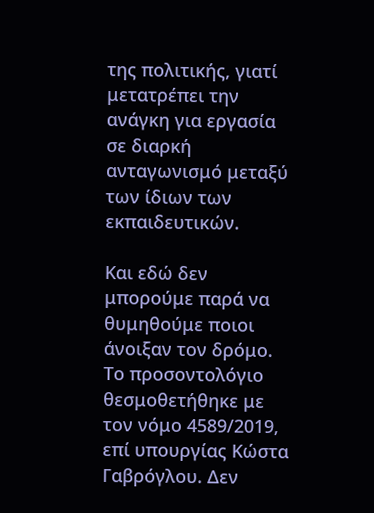της πολιτικής, γιατί μετατρέπει την ανάγκη για εργασία σε διαρκή ανταγωνισμό μεταξύ των ίδιων των εκπαιδευτικών.

Και εδώ δεν μπορούμε παρά να θυμηθούμε ποιοι άνοιξαν τον δρόμο. Το προσοντολόγιο θεσμοθετήθηκε με τον νόμο 4589/2019, επί υπουργίας Κώστα Γαβρόγλου. Δεν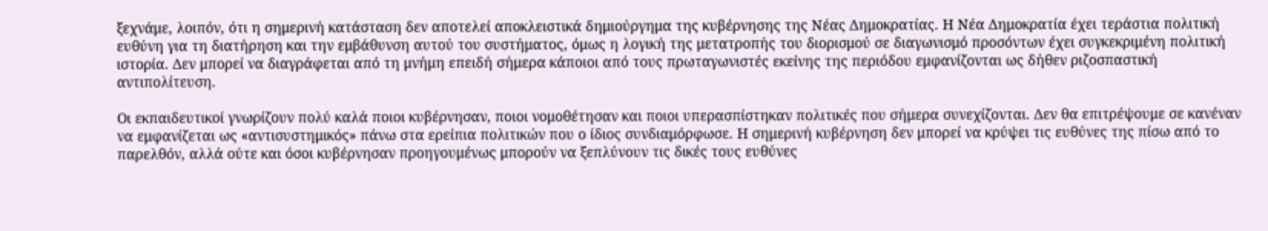ξεχνάμε, λοιπόν, ότι η σημερινή κατάσταση δεν αποτελεί αποκλειστικά δημιούργημα της κυβέρνησης της Νέας Δημοκρατίας. Η Νέα Δημοκρατία έχει τεράστια πολιτική ευθύνη για τη διατήρηση και την εμβάθυνση αυτού του συστήματος, όμως η λογική της μετατροπής του διορισμού σε διαγωνισμό προσόντων έχει συγκεκριμένη πολιτική ιστορία. Δεν μπορεί να διαγράφεται από τη μνήμη επειδή σήμερα κάποιοι από τους πρωταγωνιστές εκείνης της περιόδου εμφανίζονται ως δήθεν ριζοσπαστική αντιπολίτευση.

Οι εκπαιδευτικοί γνωρίζουν πολύ καλά ποιοι κυβέρνησαν, ποιοι νομοθέτησαν και ποιοι υπερασπίστηκαν πολιτικές που σήμερα συνεχίζονται. Δεν θα επιτρέψουμε σε κανέναν να εμφανίζεται ως «αντισυστημικός» πάνω στα ερείπια πολιτικών που ο ίδιος συνδιαμόρφωσε. Η σημερινή κυβέρνηση δεν μπορεί να κρύψει τις ευθύνες της πίσω από το παρελθόν, αλλά ούτε και όσοι κυβέρνησαν προηγουμένως μπορούν να ξεπλύνουν τις δικές τους ευθύνες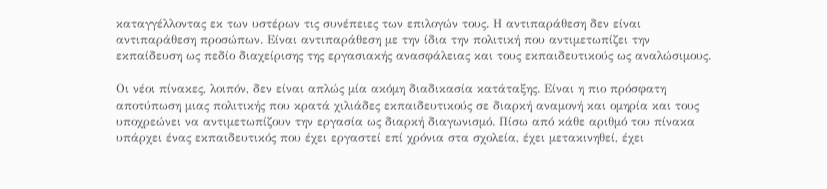καταγγέλλοντας εκ των υστέρων τις συνέπειες των επιλογών τους. Η αντιπαράθεση δεν είναι αντιπαράθεση προσώπων. Είναι αντιπαράθεση με την ίδια την πολιτική που αντιμετωπίζει την εκπαίδευση ως πεδίο διαχείρισης της εργασιακής ανασφάλειας και τους εκπαιδευτικούς ως αναλώσιμους.

Οι νέοι πίνακες, λοιπόν, δεν είναι απλώς μία ακόμη διαδικασία κατάταξης. Είναι η πιο πρόσφατη αποτύπωση μιας πολιτικής που κρατά χιλιάδες εκπαιδευτικούς σε διαρκή αναμονή και ομηρία και τους υποχρεώνει να αντιμετωπίζουν την εργασία ως διαρκή διαγωνισμό. Πίσω από κάθε αριθμό του πίνακα υπάρχει ένας εκπαιδευτικός που έχει εργαστεί επί χρόνια στα σχολεία, έχει μετακινηθεί, έχει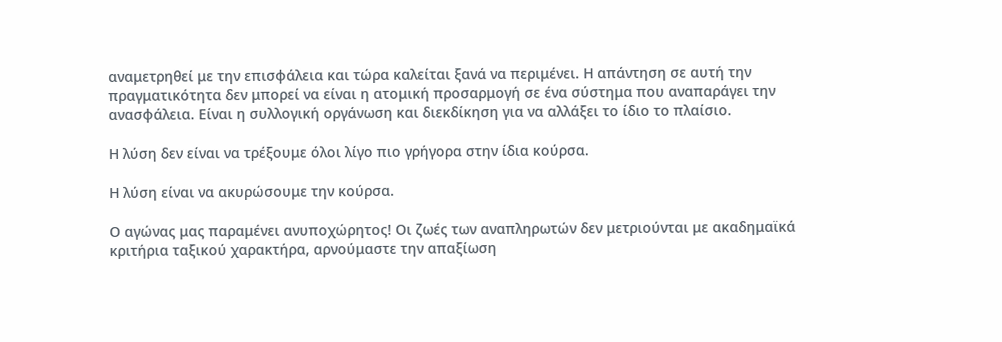αναμετρηθεί με την επισφάλεια και τώρα καλείται ξανά να περιμένει. Η απάντηση σε αυτή την πραγματικότητα δεν μπορεί να είναι η ατομική προσαρμογή σε ένα σύστημα που αναπαράγει την ανασφάλεια. Είναι η συλλογική οργάνωση και διεκδίκηση για να αλλάξει το ίδιο το πλαίσιο.

Η λύση δεν είναι να τρέξουμε όλοι λίγο πιο γρήγορα στην ίδια κούρσα.

Η λύση είναι να ακυρώσουμε την κούρσα.

Ο αγώνας μας παραμένει ανυποχώρητος! Οι ζωές των αναπληρωτών δεν μετριούνται με ακαδημαϊκά κριτήρια ταξικού χαρακτήρα, αρνούμαστε την απαξίωση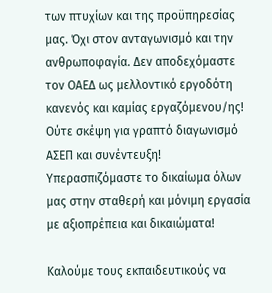των πτυχίων και της προϋπηρεσίας μας. Όχι στον ανταγωνισμό και την ανθρωποφαγία. Δεν αποδεχόμαστε τον ΟΑΕΔ ως μελλοντικό εργοδότη κανενός και καμίας εργαζόμενου/ης! Ούτε σκέψη για γραπτό διαγωνισμό ΑΣΕΠ και συνέντευξη! Υπερασπιζόμαστε το δικαίωμα όλων μας στην σταθερή και μόνιμη εργασία με αξιοπρέπεια και δικαιώματα!

Καλούμε τους εκπαιδευτικούς να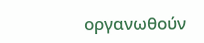οργανωθούν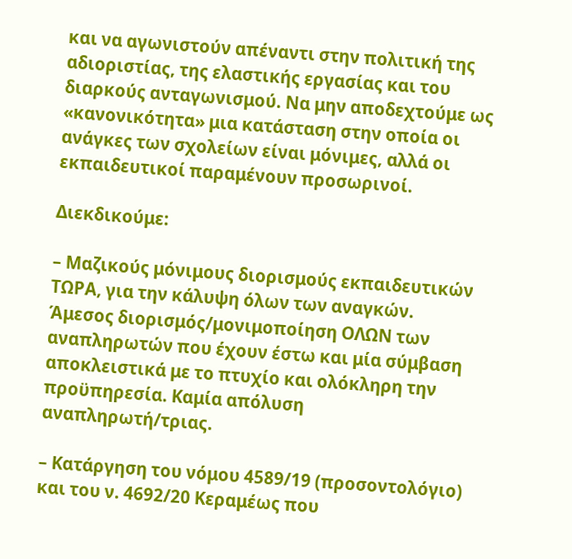και να αγωνιστούν απέναντι στην πολιτική της αδιοριστίας, της ελαστικής εργασίας και του διαρκούς ανταγωνισμού. Να μην αποδεχτούμε ως «κανονικότητα» μια κατάσταση στην οποία οι ανάγκες των σχολείων είναι μόνιμες, αλλά οι εκπαιδευτικοί παραμένουν προσωρινοί.

Διεκδικούμε:

– Μαζικούς μόνιμους διορισμούς εκπαιδευτικών ΤΩΡΑ, για την κάλυψη όλων των αναγκών. Άμεσος διορισμός/μονιμοποίηση ΟΛΩΝ των αναπληρωτών που έχουν έστω και μία σύμβαση αποκλειστικά με το πτυχίο και ολόκληρη την προϋπηρεσία. Καμία απόλυση αναπληρωτή/τριας.

– Κατάργηση του νόμου 4589/19 (προσοντολόγιο) και του ν. 4692/20 Κεραμέως που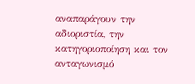αναπαράγουν την αδιοριστία, την κατηγοριοποίηση και τον ανταγωνισμό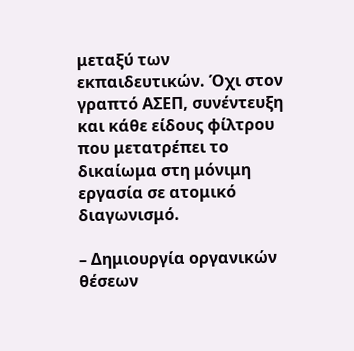μεταξύ των εκπαιδευτικών. Όχι στον γραπτό ΑΣΕΠ, συνέντευξη και κάθε είδους φίλτρου που μετατρέπει το δικαίωμα στη μόνιμη εργασία σε ατομικό διαγωνισμό.

– Δημιουργία οργανικών θέσεων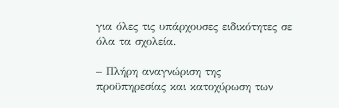για όλες τις υπάρχουσες ειδικότητες σε όλα τα σχολεία.

– Πλήρη αναγνώριση της προϋπηρεσίας και κατοχύρωση των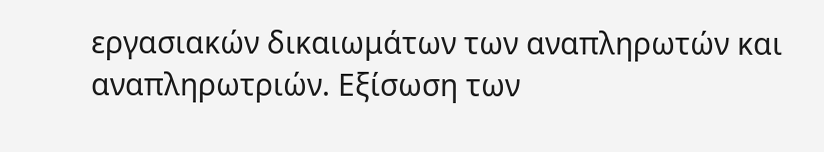εργασιακών δικαιωμάτων των αναπληρωτών και αναπληρωτριών. Εξίσωση των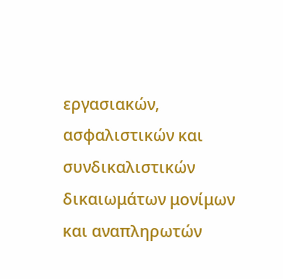εργασιακών, ασφαλιστικών και συνδικαλιστικών δικαιωμάτων μονίμων και αναπληρωτών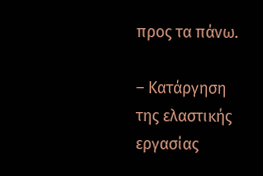προς τα πάνω.

– Κατάργηση της ελαστικής εργασίας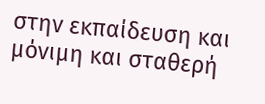στην εκπαίδευση και μόνιμη και σταθερή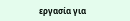εργασία για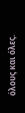όλους και όλες.